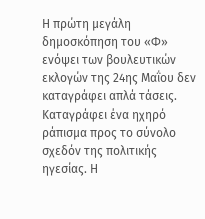Η πρώτη μεγάλη δημοσκόπηση του «Φ» ενόψει των βουλευτικών εκλογών της 24ης Μαΐου δεν καταγράφει απλά τάσεις. Καταγράφει ένα ηχηρό ράπισμα προς το σύνολο σχεδόν της πολιτικής ηγεσίας. Η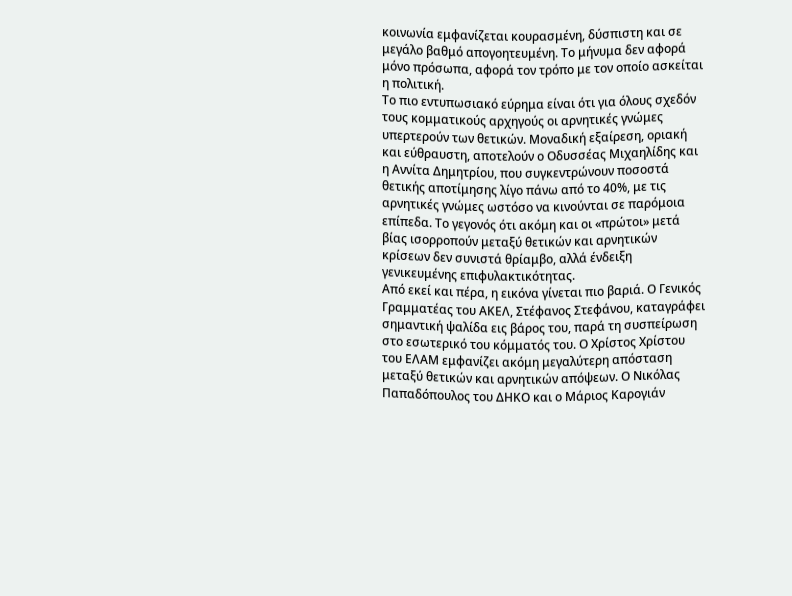κοινωνία εμφανίζεται κουρασμένη, δύσπιστη και σε μεγάλο βαθμό απογοητευμένη. Το μήνυμα δεν αφορά μόνο πρόσωπα, αφορά τον τρόπο με τον οποίο ασκείται η πολιτική.
Το πιο εντυπωσιακό εύρημα είναι ότι για όλους σχεδόν τους κομματικούς αρχηγούς οι αρνητικές γνώμες υπερτερούν των θετικών. Μοναδική εξαίρεση, οριακή και εύθραυστη, αποτελούν ο Οδυσσέας Μιχαηλίδης και η Αννίτα Δημητρίου, που συγκεντρώνουν ποσοστά θετικής αποτίμησης λίγο πάνω από το 40%, με τις αρνητικές γνώμες ωστόσο να κινούνται σε παρόμοια επίπεδα. Το γεγονός ότι ακόμη και οι «πρώτοι» μετά βίας ισορροπούν μεταξύ θετικών και αρνητικών κρίσεων δεν συνιστά θρίαμβο, αλλά ένδειξη γενικευμένης επιφυλακτικότητας.
Από εκεί και πέρα, η εικόνα γίνεται πιο βαριά. Ο Γενικός Γραμματέας του ΑΚΕΛ, Στέφανος Στεφάνου, καταγράφει σημαντική ψαλίδα εις βάρος του, παρά τη συσπείρωση στο εσωτερικό του κόμματός του. Ο Χρίστος Χρίστου του ΕΛΑΜ εμφανίζει ακόμη μεγαλύτερη απόσταση μεταξύ θετικών και αρνητικών απόψεων. Ο Νικόλας Παπαδόπουλος του ΔΗΚΟ και ο Μάριος Καρογιάν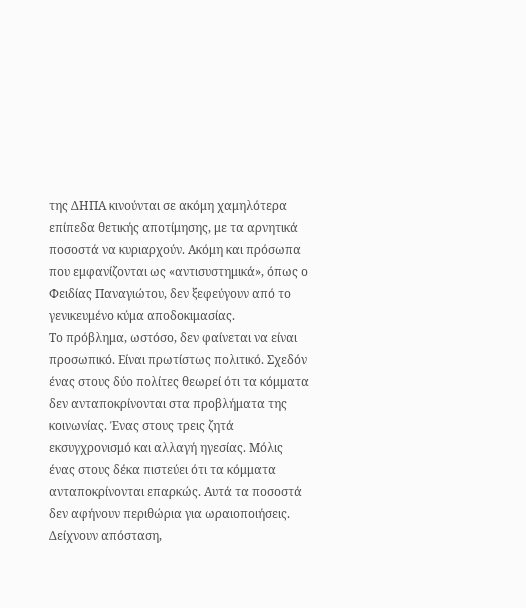της ΔΗΠΑ κινούνται σε ακόμη χαμηλότερα επίπεδα θετικής αποτίμησης, με τα αρνητικά ποσοστά να κυριαρχούν. Ακόμη και πρόσωπα που εμφανίζονται ως «αντισυστημικά», όπως ο Φειδίας Παναγιώτου, δεν ξεφεύγουν από το γενικευμένο κύμα αποδοκιμασίας.
Το πρόβλημα, ωστόσο, δεν φαίνεται να είναι προσωπικό. Είναι πρωτίστως πολιτικό. Σχεδόν ένας στους δύο πολίτες θεωρεί ότι τα κόμματα δεν ανταποκρίνονται στα προβλήματα της κοινωνίας. Ένας στους τρεις ζητά εκσυγχρονισμό και αλλαγή ηγεσίας. Μόλις ένας στους δέκα πιστεύει ότι τα κόμματα ανταποκρίνονται επαρκώς. Αυτά τα ποσοστά δεν αφήνουν περιθώρια για ωραιοποιήσεις. Δείχνουν απόσταση,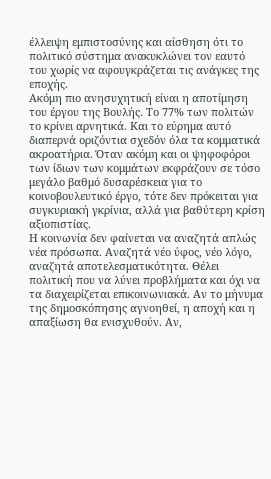έλλειψη εμπιστοσύνης και αίσθηση ότι το πολιτικό σύστημα ανακυκλώνει τον εαυτό του χωρίς να αφουγκράζεται τις ανάγκες της εποχής.
Ακόμη πιο ανησυχητική είναι η αποτίμηση του έργου της Βουλής. Το 77% των πολιτών το κρίνει αρνητικά. Και το εύρημα αυτό διαπερνά οριζόντια σχεδόν όλα τα κομματικά ακροατήρια. Όταν ακόμη και οι ψηφοφόροι των ίδιων των κομμάτων εκφράζουν σε τόσο μεγάλο βαθμό δυσαρέσκεια για το κοινοβουλευτικό έργο, τότε δεν πρόκειται για συγκυριακή γκρίνια, αλλά για βαθύτερη κρίση αξιοπιστίας.
Η κοινωνία δεν φαίνεται να αναζητά απλώς νέα πρόσωπα. Αναζητά νέο ύφος, νέο λόγο, αναζητά αποτελεσματικότητα. Θέλει πολιτική που να λύνει προβλήματα και όχι να τα διαχειρίζεται επικοινωνιακά. Αν το μήνυμα της δημοσκόπησης αγνοηθεί, η αποχή και η απαξίωση θα ενισχυθούν. Αν,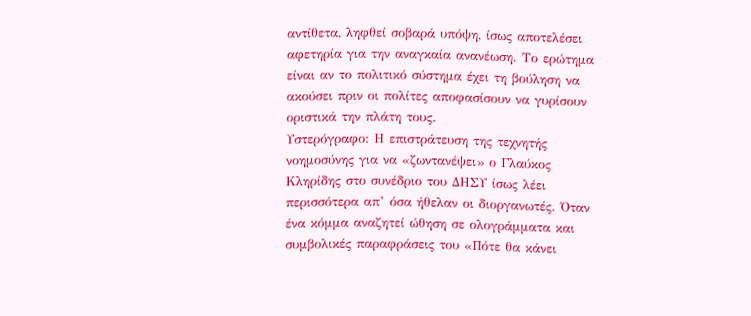αντίθετα, ληφθεί σοβαρά υπόψη, ίσως αποτελέσει αφετηρία για την αναγκαία ανανέωση. Το ερώτημα είναι αν το πολιτικό σύστημα έχει τη βούληση να ακούσει πριν οι πολίτες αποφασίσουν να γυρίσουν οριστικά την πλάτη τους.
Υστερόγραφο: Η επιστράτευση της τεχνητής νοημοσύνης για να «ζωντανέψει» ο Γλαύκος Κληρίδης στο συνέδριο του ΔΗΣΥ ίσως λέει περισσότερα απ’ όσα ήθελαν οι διοργανωτές. Όταν ένα κόμμα αναζητεί ώθηση σε ολογράμματα και συμβολικές παραφράσεις του «Πότε θα κάνει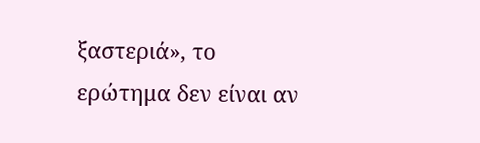ξαστεριά», το ερώτημα δεν είναι αν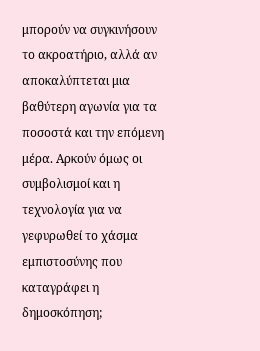μπορούν να συγκινήσουν το ακροατήριο, αλλά αν αποκαλύπτεται μια βαθύτερη αγωνία για τα ποσοστά και την επόμενη μέρα. Αρκούν όμως οι συμβολισμοί και η τεχνολογία για να γεφυρωθεί το χάσμα εμπιστοσύνης που καταγράφει η δημοσκόπηση;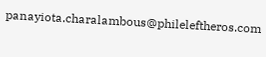panayiota.charalambous@phileleftheros.com